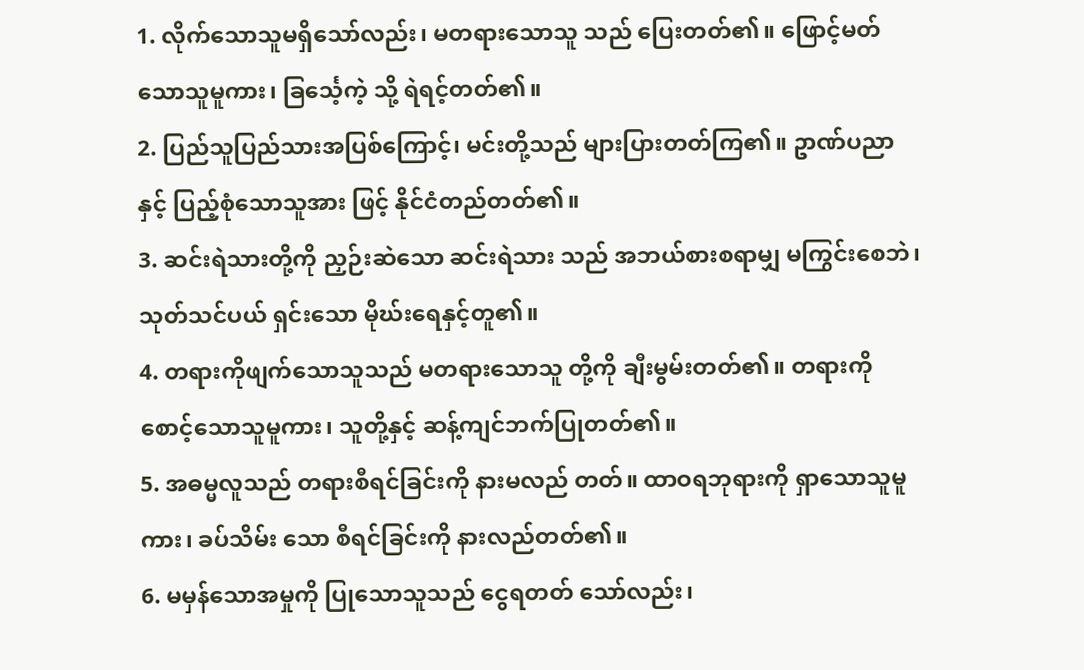1. လိုက်သောသူမရှိသော်လည်း၊ မတရားသောသူ သည် ပြေးတတ်၏။ ဖြောင့်မတ်သောသူမူကား၊ ခြင်္သေ့ကဲ့ သို့ ရဲရင့်တတ်၏။
2. ပြည်သူပြည်သားအပြစ်ကြောင့်၊ မင်းတို့သည် များပြားတတ်ကြ၏။ ဥာဏ်ပညာနှင့် ပြည့်စုံသောသူအား ဖြင့် နိုင်ငံတည်တတ်၏။
3. ဆင်းရဲသားတို့ကို ညှဉ်းဆဲသော ဆင်းရဲသား သည် အဘယ်စားစရာမျှ မကြွင်းစေဘဲ၊ သုတ်သင်ပယ် ရှင်းသော မိုဃ်းရေနှင့်တူ၏။
4. တရားကိုဖျက်သောသူသည် မတရားသောသူ တို့ကို ချီးမွမ်းတတ်၏။ တရားကို စောင့်သောသူမူကား၊ သူတို့နှင့် ဆန့်ကျင်ဘက်ပြုတတ်၏။
5. အဓမ္မလူသည် တရားစီရင်ခြင်းကို နားမလည် တတ်။ ထာဝရဘုရားကို ရှာသောသူမူကား၊ ခပ်သိမ်း သော စီရင်ခြင်းကို နားလည်တတ်၏။
6. မမှန်သောအမှုကို ပြုသောသူသည် ငွေရတတ် သော်လည်း၊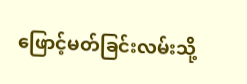ဖြောင့်မတ်ခြင်းလမ်းသို့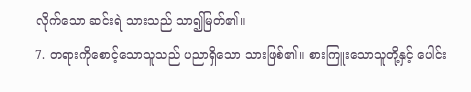လိုက်သော ဆင်းရဲ သားသည် သာ၍မြတ်၏။
7. တရားကိုစောင့်သောသူသည် ပညာရှိသော သားဖြစ်၏။ စားကြူးသောသူတို့နှင့် ပေါင်း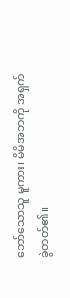ဘော်သောသူ မူကား၊ မိမိအဘကို အရှက်ခွဲတတ်၏။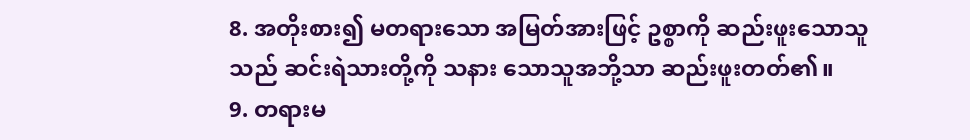8. အတိုးစား၍ မတရားသော အမြတ်အားဖြင့် ဥစ္စာကို ဆည်းဖူးသောသူသည် ဆင်းရဲသားတို့ကို သနား သောသူအဘို့သာ ဆည်းဖူးတတ်၏။
9. တရားမ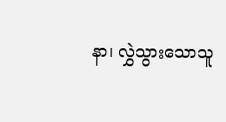နာ၊ လွှဲသွားသောသူ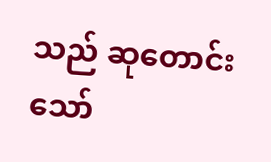သည် ဆုတောင်း သော်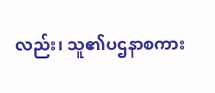လည်း၊ သူ၏ပဌနာစကား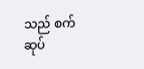သည် စက်ဆုပ်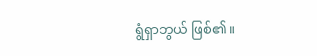ရွံရှာဘွယ် ဖြစ်၏။